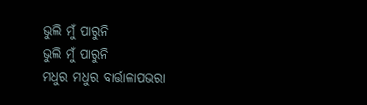ଭୁଲି ମୁଁ ପାରୁନି
ଭୁଲି ମୁଁ ପାରୁନି
ମଧୁର ମଧୁର ବାର୍ତ୍ତାଳାପଭରା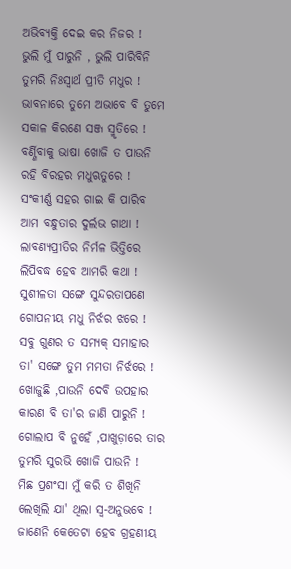ଅଭିବ୍ୟକ୍ତି ଦେଇ କର ନିଜର !
ଭୁଲି ମୁଁ ପାରୁନି , ଭୁଲି ପାରିବିନି
ତୁମରି ନିଃସ୍ୱାର୍ଥ ପ୍ରୀତି ମଧୁର !
ଭାବନାରେ ତୁମେ ଅଭାବେ ବି ତୁମେ
ସକାଳ କିରଣେ ସଞ୍ଜ ସ୍ମୃତିରେ !
ବର୍ଣ୍ଣିବାକୁ ଭାଷା ଖୋଜି ତ ପାଉନି
ରହି ବିରହର ମଧୁଋତୁରେ !
ସଂକୀର୍ଣ୍ଣ ସହର ଗାଇ କି ପାରିବ
ଆମ ବନ୍ଧୁତାର ଦୁର୍ଲଭ ଗାଥା !
ଲାବଣ୍ୟପ୍ରୀତିର ନିର୍ମଳ ଭିତ୍ତିରେ
ଲିପିବଦ୍ଧ ହେବ ଆମରି କଥା !
ସୁଶୀଳତା ସଙ୍ଗେ ସୁନ୍ଦରତାପଣେ
ଗୋପନୀୟ ମଧୁ ନିର୍ଝର ଝରେ !
ସବୁ ଗୁଣର ତ ସମ୍ୟକ୍ ସମାହାର
ତା' ସଙ୍ଗେ ତୁମ ମମତା ନିର୍ଝରେ !
ଖୋଜୁଛି ,ପାଉନି ଦେବି ଉପହାର
କାରଣ ବି ତା'ର ଜାଣି ପାରୁନି !
ଗୋଲାପ ବି ନୁହେଁ ,ପାଖୁଡ଼ାରେ ତାର
ତୁମରି ସୁରଭି ଖୋଜି ପାଉନି !
ମିଛ ପ୍ରଶଂସା ମୁଁ କରି ତ ଶିଖିନି
ଲେଖିଲି ଯା' ଥିଲା ସ୍ଵ-ଅନୁଭବେ !
ଜାଣେନି କେତେଟା ହେବ ଗ୍ରହଣୀୟ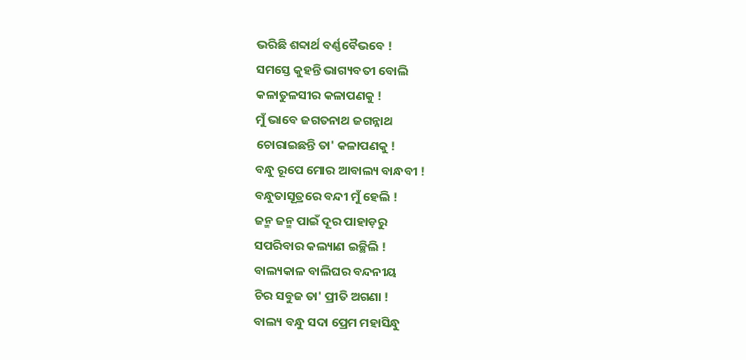ଭରିଛି ଶବ୍ଦାର୍ଥ ବର୍ଣ୍ଣବୈଭବେ !
ସମସ୍ତେ କୁହନ୍ତି ଭାଗ୍ୟବତୀ ବୋଲି
କଳାତୁଳସୀର କଳାପଣକୁ !
ମୁଁ ଭାବେ ଜଗତନାଥ ଜଗନ୍ନାଥ
ଚୋରାଇଛନ୍ତି ତା' କଳାପଣକୁ !
ବନ୍ଧୁ ରୂପେ ମୋର ଆବାଲ୍ୟ ବାନ୍ଧବୀ !
ବନ୍ଧୁତାସୂତ୍ରରେ ବନ୍ଦୀ ମୁଁ ହେଲି !
ଜନ୍ମ ଜନ୍ମ ପାଇଁ ଦୂର ପାହାଡ଼ରୁ
ସପରିବାର କଲ୍ୟାଣ ଇଚ୍ଛିଲି !
ବାଲ୍ୟକାଳ ବାଲିଘର ବନ୍ଦନୀୟ
ଚିର ସବୁଜ ତା' ପ୍ରୀତି ଅଗଣା !
ବାଲ୍ୟ ବନ୍ଧୁ ସଦା ପ୍ରେମ ମହାସିନ୍ଧୁ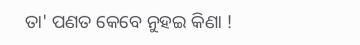ତା' ପଣତ କେବେ ନୁହଇ କିଣା !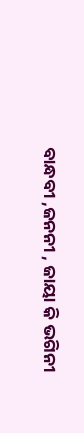ବାନ୍ଧବୀ ,ଜନନୀ , ଜାୟା କି ଭଗିନୀ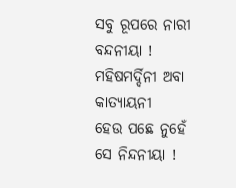ସବୁ ରୂପରେ ନାରୀ ବନ୍ଦନୀୟା !
ମହିଷମର୍ଦ୍ଦିନୀ ଅବା କାତ୍ୟାୟନୀ
ହେଉ ପଛେ ନୁହେଁ ସେ ନିନ୍ଦନୀୟା !